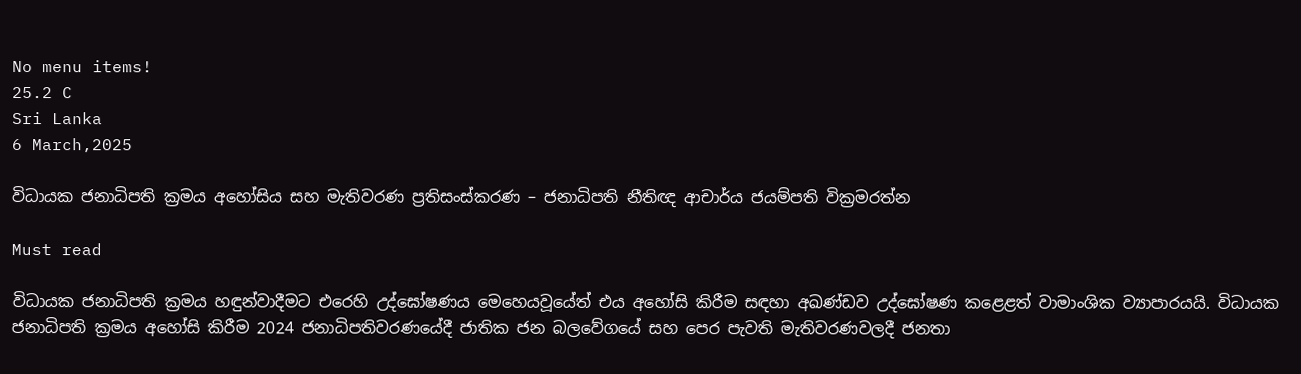No menu items!
25.2 C
Sri Lanka
6 March,2025

විධායක ජනාධිපති ක්‍රමය අහෝසිය සහ මැතිවරණ ප්‍රතිසංස්කරණ – ජනාධිපති නීතිඥ ආචාර්ය ජයම්පති වික්‍රමරත්න

Must read

විධායක ජනාධිපති ක්‍රමය හඳුන්වාදීමට එරෙහි උද්ඝෝෂණය මෙහෙයවූයේත් එය අහෝසි කිරීම සඳහා අඛණ්ඩව උද්ඝෝෂණ කළෙළත් වාමාංශික ව්‍යාපාරයයි. විධායක ජනාධිපති ක්‍රමය අහෝසි කිරීම 2024 ජනාධිපතිවරණයේදී ජාතික ජන බලවේගයේ සහ පෙර පැවති මැතිවරණවලදී ජනතා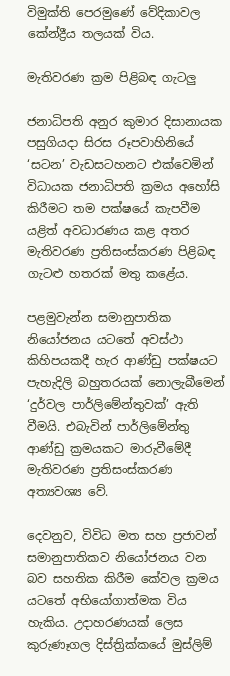විමුක්ති පෙරමුණේ වේදිකාවල කේන්ද්‍රීය තලයක් විය.

මැතිවරණ ක්‍රම පිළිබඳ ගැටලු

ජනාධිපති අනුර කුමාර දිසානායක පසුගියදා සිරස රූපවාහිනියේ ‘සටන’ වැඩසටහනට එක්වෙමින් විධායක ජනාධිපති ක්‍රමය අහෝසි කිරීමට තම පක්ෂයේ කැපවීම යළිත් අවධාරණය කළ අතර මැතිවරණ ප්‍රතිසංස්කරණ පිළිබඳ ගැටළු හතරක් මතු කළේය.

පළමුවැන්න සමානුපාතික නියෝජනය යටතේ අවස්ථා කිහිපයකදී හැර ආණ්ඩු පක්ෂයට පැහැදිලි බහුතරයක් නොලැබීමෙන් ‘දුර්වල පාර්ලිමේන්තුවක්’ ඇති වීමයි. එබැවින් පාර්ලිමේන්තු ආණ්ඩු ක්‍රමයකට මාරුවීමේදී මැතිවරණ ප්‍රතිසංස්කරණ අත්‍යවශ්‍ය වේ.

දෙවනුව, විවිධ මත සහ ප්‍රජාවන් සමානුපාතිකව නියෝජනය වන බව සහතික කිරීම කේවල ක්‍රමය යටතේ අභියෝගාත්මක විය හැකිය. උදාහරණයක් ලෙස කුරුණෑගල දිස්ත්‍රික්කයේ මුස්ලිම්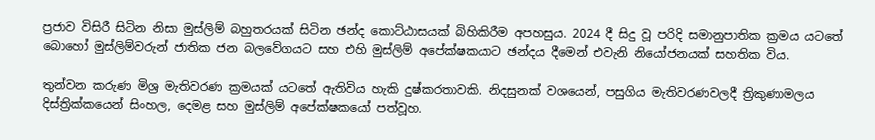ප්‍රජාව විසිරී සිටින නිසා මුස්ලිම් බහුතරයක් සිටින ඡන්ද කොට්ඨාසයක් බිහිකිරීම අපහසුය. 2024 දී සිදු වූ පරිදි සමානුපාතික ක්‍රමය යටතේ බොහෝ මුස්ලිම්වරුන් ජාතික ජන බලවේගයට සහ එහි මුස්ලිම් අපේක්ෂකයාට ඡන්දය දීමෙන් එවැනි නියෝජනයක් සහතික විය.

තුන්වන කරුණ මිශ්‍ර මැතිවරණ ක්‍රමයක් යටතේ ඇතිවිය හැකි දුෂ්කරතාවකි. නිදසුනක් වශයෙන්, පසුගිය මැතිවරණවලදී ත්‍රිකුණාමලය දිස්ත්‍රික්කයෙන් සිංහල, දෙමළ සහ මුස්ලිම් අපේක්ෂකයෝ පත්වූහ.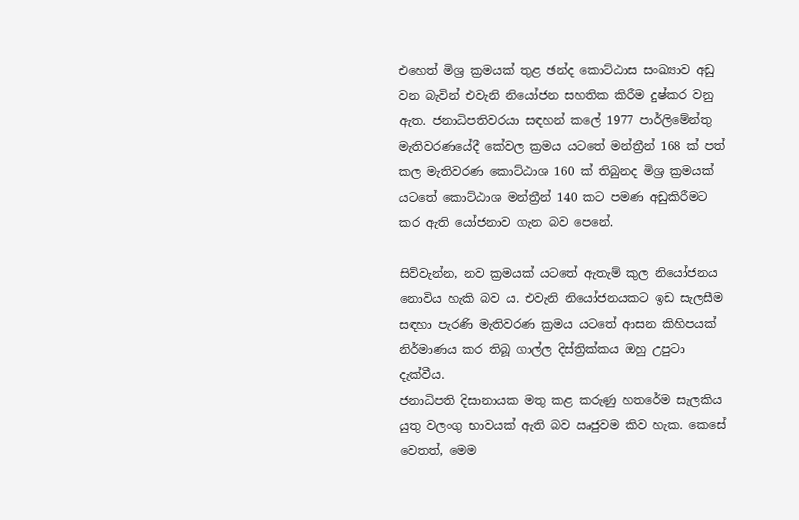එහෙත් මිශ්‍ර ක්‍රමයක් තුළ ඡන්ද කොට්ඨාස සංඛ්‍යාව අඩු වන බැවින් එවැනි නියෝජන සහතික කිරීම දුෂ්කර වනු ඇත. ජනාධිපතිවරයා සඳහන් කලේ 1977 පාර්ලිමේන්තු මැතිවරණයේදී කේවල ක්‍රමය යටතේ මන්ත්‍රීන් 168 ක් පත් කල මැතිවරණ කොට්ඨාශ 160 ක් තිබුනද මිශ්‍ර ක්‍රමයක් යටතේ කොට්ඨාශ මන්ත්‍රීන් 140 කට පමණ අඩුකිරීමට කර ඇති යෝජනාව ගැන බව පෙනේ.

සිව්වැන්න, නව ක්‍රමයක් යටතේ ඇතැම් කුල නියෝජනය නොවිය හැකි බව ය. එවැනි නියෝජනයකට ඉඩ සැලසීම සඳහා පැරණි මැතිවරණ ක්‍රමය යටතේ ආසන කිහිපයක් නිර්මාණය කර තිබූ ගාල්ල දිස්ත්‍රික්කය ඔහු උපුටා දැක්වීය.
ජනාධිපති දිසානායක මතු කළ කරුණු හතරේම සැලකිය යුතු වලංගු භාවයක් ඇති බව ඍජුවම කිව හැක. කෙසේ වෙතත්, මෙම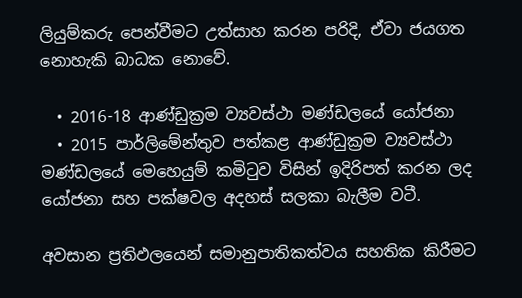ලියුම්කරු පෙන්වීමට උත්සාහ කරන පරිදි, ඒවා ජයගත නොහැකි බාධක නොවේ.

  • 2016-18 ආණ්ඩුක්‍රම ව්‍යවස්ථා මණ්ඩලයේ යෝජනා
  • 2015 පාර්ලිමේන්තුව පත්කළ ආණ්ඩුක්‍රම ව්‍යවස්ථා මණ්ඩලයේ මෙහෙයුම් කමිටුව විසින් ඉදිරිපත් කරන ලද යෝජනා සහ පක්ෂවල අදහස් සලකා බැලීම වටී.

අවසාන ප්‍රතිඵලයෙන් සමානුපාතිකත්වය සහතික කිරීමට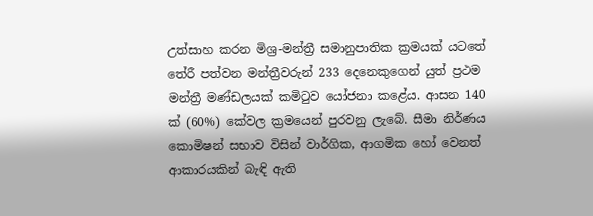උත්සාහ කරන මිශ්‍ර-මන්ත්‍රී සමානුපාතික ක්‍රමයක් යටතේ තේරී පත්වන මන්ත්‍රීවරුන් 233 දෙනෙකුගෙන් යුත් ප්‍රථම මන්ත්‍රී මණ්ඩලයක් කමිටුව යෝජනා කළේය. ආසන 140 ක් (60%) කේවල ක්‍රමයෙන් පුරවනු ලැබේ. සීමා නිර්ණය කොමිෂන් සභාව විසින් වාර්ගික, ආගමික හෝ වෙනත් ආකාරයකින් බැඳි ඇති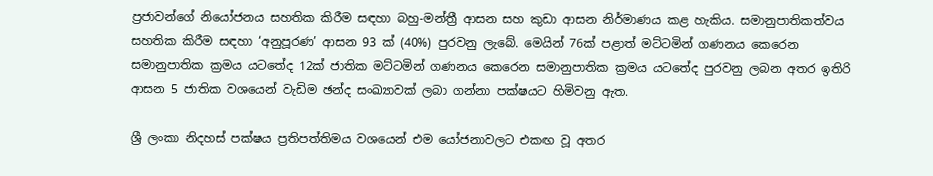ප්‍රජාවන්ගේ නියෝජනය සහතික කිරීම සඳහා බහු-මන්ත්‍රී ආසන සහ කුඩා ආසන නිර්මාණය කළ හැකිය. සමානුපාතිකත්වය සහතික කිරීම සඳහා ‘අනුපූරණ’ ආසන 93 ක් (40%) පුරවනු ලැබේ. මෙයින් 76ක් පළාත් මට්ටමින් ගණනය කෙරෙන සමානුපාතික ක්‍රමය යටතේද 12ක් ජාතික මට්ටමින් ගණනය කෙරෙන සමානුපාතික ක්‍රමය යටතේද පුරවනු ලබන අතර ඉතිරි ආසන 5 ජාතික වශයෙන් වැඩිම ඡන්ද සංඛ්‍යාවක් ලබා ගන්නා පක්ෂයට හිමිවනු ඇත.

ශ්‍රී ලංකා නිදහස් පක්ෂය ප්‍රතිපත්තිමය වශයෙන් එම යෝජනාවලට එකඟ වූ අතර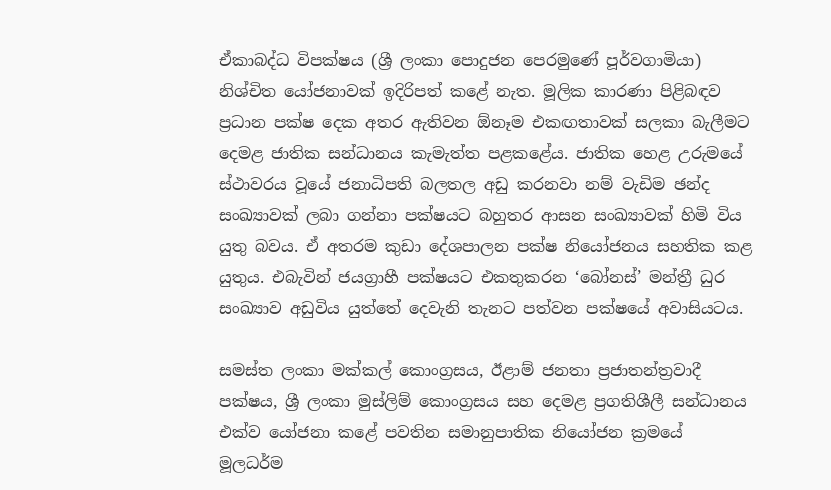ඒකාබද්ධ විපක්ෂය (ශ්‍රී ලංකා පොදුජන පෙරමුණේ පූර්වගාමියා) නිශ්චිත යෝජනාවක් ඉදිරිපත් කළේ නැත. මූලික කාරණා පිළිබඳව ප්‍රධාන පක්ෂ දෙක අතර ඇතිවන ඕනෑම එකඟතාවක් සලකා බැලීමට දෙමළ ජාතික සන්ධානය කැමැත්ත පළකළේය. ජාතික හෙළ උරුමයේ ස්ථාවරය වූයේ ජනාධිපති බලතල අඩු කරනවා නම් වැඩිම ඡන්ද සංඛ්‍යාවක් ලබා ගන්නා පක්ෂයට බහුතර ආසන සංඛ්‍යාවක් හිමි විය යුතු බවය. ඒ අතරම කුඩා දේශපාලන පක්ෂ නියෝජනය සහතික කළ යුතුය. එබැවින් ජයග්‍රාහී පක්ෂයට එකතුකරන ‘බෝනස්’ මන්ත්‍රී ධුර සංඛ්‍යාව අඩුවිය යුත්තේ දෙවැනි තැනට පත්වන පක්ෂයේ අවාසියටය.

සමස්ත ලංකා මක්කල් කොංග්‍රසය, ඊළාම් ජනතා ප්‍රජාතන්ත්‍රවාදී පක්ෂය, ශ්‍රී ලංකා මුස්ලිම් කොංග්‍රසය සහ දෙමළ ප්‍රගතිශීලී සන්ධානය එක්ව යෝජනා කළේ පවතින සමානුපාතික නියෝජන ක්‍රමයේ මූලධර්ම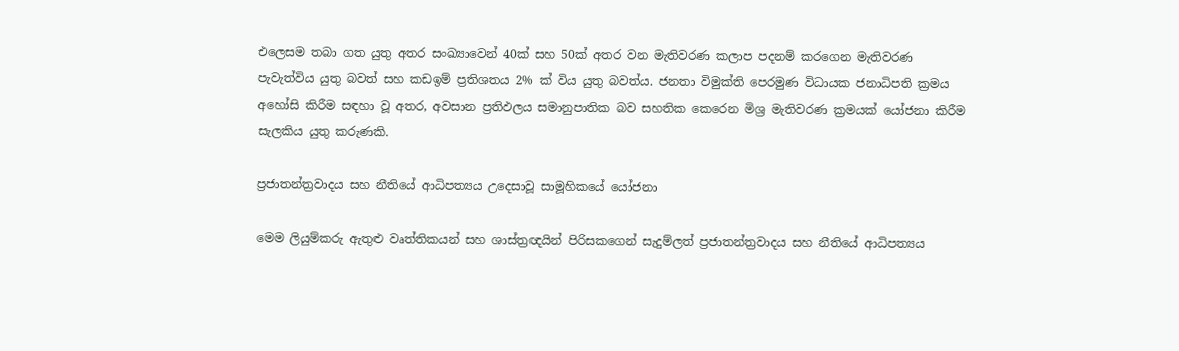එලෙසම තබා ගත යුතු අතර සංඛ්‍යාවෙන් 40ක් සහ 50ක් අතර වන මැතිවරණ කලාප පදනම් කරගෙන මැතිවරණ පැවැත්විය යුතු බවත් සහ කඩඉම් ප්‍රතිශතය 2% ක් විය යුතු බවත්ය. ජනතා විමුක්ති පෙරමුණ විධායක ජනාධිපති ක්‍රමය අහෝසි කිරීම සඳහා වූ අතර, අවසාන ප්‍රතිඵලය සමානුපාතික බව සහතික කෙරෙන මිශ්‍ර මැතිවරණ ක්‍රමයක් යෝජනා කිරීම සැලකිය යුතු කරුණකි.

ප්‍රජාතන්ත්‍රවාදය සහ නීතියේ ආධිපත්‍යය උදෙසාවූ සාමූහිකයේ යෝජනා

මෙම ලියුම්කරු ඇතුළු වෘත්තිකයන් සහ ශාස්ත්‍රඥයින් පිරිසකගෙන් සැදුම්ලත් ප්‍රජාතන්ත්‍රවාදය සහ නීතියේ ආධිපත්‍යය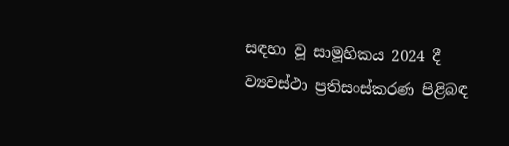සඳහා වූ සාමූහිකය 2024 දී ව්‍යවස්ථා ප්‍රතිසංස්කරණ පිළිබඳ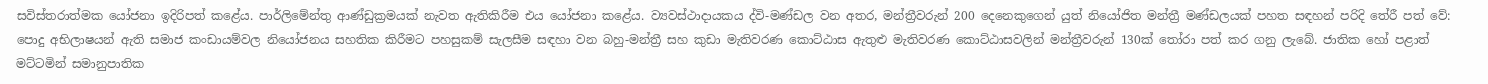සවිස්තරාත්මක යෝජනා ඉදිරිපත් කළේය. පාර්ලිමේන්තු ආණ්ඩුක්‍රමයක් නැවත ඇතිකිරීම එය යෝජනා කළේය. ව්‍යවස්ථාදායකය ද්වි-මණ්ඩල වන අතර, මන්ත්‍රීවරුන් 200 දෙනෙකුගෙන් යුත් නියෝජිත මන්ත්‍රී මණ්ඩලයක් පහත සඳහන් පරිදි තේරී පත් වේ: පොදු අභිලාෂයන් ඇති සමාජ කංඩායම්වල නියෝජනය සහතික කිරීමට පහසුකම් සැලසීම සඳහා වන බහු-මන්ත්‍රී සහ කුඩා මැතිවරණ කොට්ඨාස ඇතුළු මැතිවරණ කොට්ඨාසවලින් මන්ත්‍රීවරුන් 130ක් තෝරා පත් කර ගනු ලැබේ. ජාතික හෝ පළාත් මට්ටමින් සමානුපාතික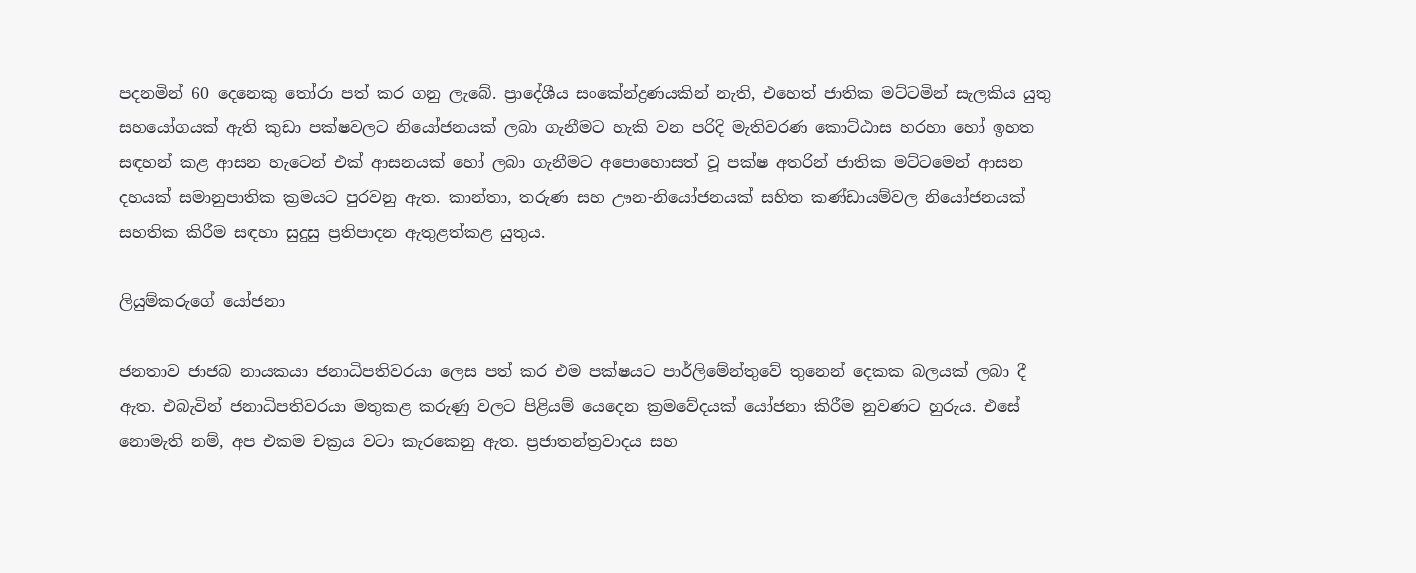පදනමින් 60 දෙනෙකු තෝරා පත් කර ගනු ලැබේ. ප්‍රාදේශීය සංකේන්ද්‍රණයකින් නැති, එහෙත් ජාතික මට්ටමින් සැලකිය යුතු සහයෝගයක් ඇති කුඩා පක්ෂවලට නියෝජනයක් ලබා ගැනීමට හැකි වන පරිදි මැතිවරණ කොට්ඨාස හරහා හෝ ඉහත සඳහන් කළ ආසන හැටෙන් එක් ආසනයක් හෝ ලබා ගැනීමට අපොහොසත් වූ පක්ෂ අතරින් ජාතික මට්ටමෙන් ආසන දහයක් සමානුපාතික ක්‍රමයට පුරවනු ඇත. කාන්තා, තරුණ සහ ඌන-නියෝජනයක් සහිත කණ්ඩායම්වල නියෝජනයක් සහතික කිරීම සඳහා සුදුසු ප්‍රතිපාදන ඇතුළත්කළ යුතුය.

ලියුම්කරුගේ යෝජනා

ජනතාව ජාජබ නායකයා ජනාධිපතිවරයා ලෙස පත් කර එම පක්ෂයට පාර්ලිමේන්තුවේ තුනෙන් දෙකක බලයක් ලබා දී ඇත. එබැවින් ජනාධිපතිවරයා මතුකළ කරුණු වලට පිළියම් යෙදෙන ක්‍රමවේදයක් යෝජනා කිරීම නුවණට හුරුය. එසේ නොමැති නම්, අප එකම චක්‍රය වටා කැරකෙනු ඇත. ප්‍රජාතන්ත්‍රවාදය සහ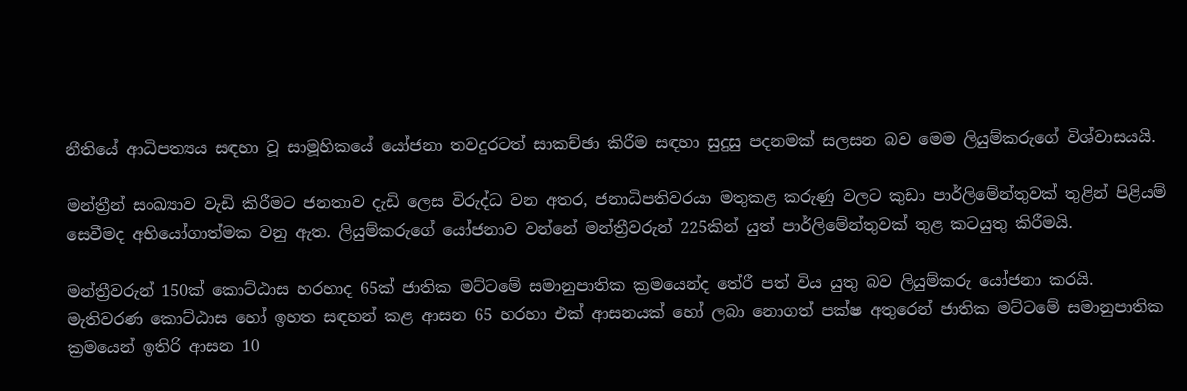නීතියේ ආධිපත්‍යය සඳහා වූ සාමූහිකයේ යෝජනා තවදුරටත් සාකච්ඡා කිරීම සඳහා සුදුසු පදනමක් සලසන බව මෙම ලියුම්කරුගේ විශ්වාසයයි.

මන්ත්‍රීන් සංඛ්‍යාව වැඩි කිරීමට ජනතාව දැඩි ලෙස විරුද්ධ වන අතර, ජනාධිපතිවරයා මතුකළ කරුණු වලට කුඩා පාර්ලිමේන්තුවක් තුළින් පිළියම් සෙවීමද අභියෝගාත්මක වනු ඇත. ලියුම්කරුගේ යෝජනාව වන්නේ මන්ත්‍රීවරුන් 225කින් යුත් පාර්ලිමේන්තුවක් තුළ කටයුතු කිරීමයි.

මන්ත්‍රීවරුන් 150ක් කොට්ඨාස හරහාද 65ක් ජාතික මට්ටමේ සමානුපාතික ක්‍රමයෙන්ද තේරී පත් විය යුතු බව ලියුම්කරු යෝජනා කරයි. මැතිවරණ කොට්ඨාස හෝ ඉහත සඳහන් කළ ආසන 65 හරහා එක් ආසනයක් හෝ ලබා නොගත් පක්ෂ අතුරෙන් ජාතික මට්ටමේ සමානුපාතික ක්‍රමයෙන් ඉතිරි ආසන 10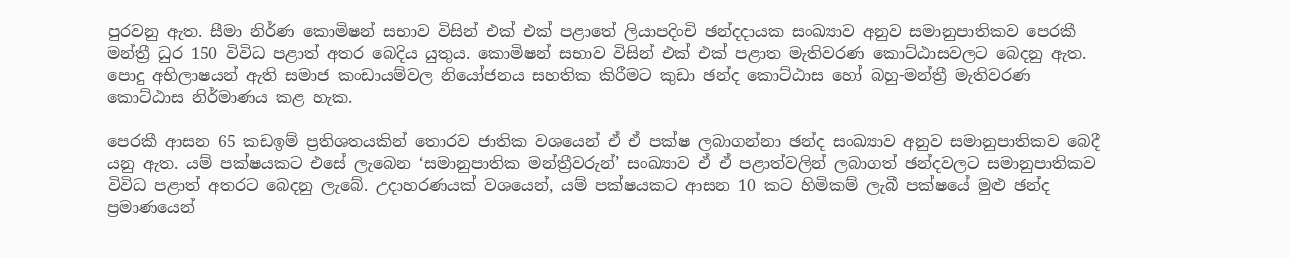පුරවනු ඇත. සීමා නිර්ණ කොමිෂන් සභාව විසින් එක් එක් පළාතේ ලියාපදිංචි ඡන්දදායක සංඛ්‍යාව අනුව සමානුපාතිකව පෙරකී මන්ත්‍රී ධුර 150 විවිධ පළාත් අතර බෙදිය යුතුය. කොමිෂන් සභාව විසින් එක් එක් පළාත මැතිවරණ කොට්ඨාසවලට බෙදනු ඇත. පොදු අභිලාෂයන් ඇති සමාජ කංඩායම්වල නියෝජනය සහතික කිරීමට කුඩා ඡන්ද කොට්ඨාස හෝ බහු-මන්ත්‍රී මැතිවරණ කොට්ඨාස නිර්මාණය කළ හැක.

පෙරකී ආසන 65 කඩඉම් ප්‍රතිශතයකින් තොරව ජාතික වශයෙන් ඒ ඒ පක්ෂ ලබාගන්නා ඡන්ද සංඛ්‍යාව අනුව සමානුපාතිකව බෙදී යනු ඇත. යම් පක්ෂයකට එසේ ලැබෙන ‘සමානුපාතික මන්ත්‍රීවරුන්’ සංඛ්‍යාව ඒ ඒ පළාත්වලින් ලබාගත් ඡන්දවලට සමානුපාතිකව විවිධ පළාත් අතරට බෙදනු ලැබේ. උදාහරණයක් වශයෙන්, යම් පක්ෂයකට ආසන 10 කට හිමිකම් ලැබී පක්ෂයේ මුළු ඡන්ද ප්‍රමාණයෙන්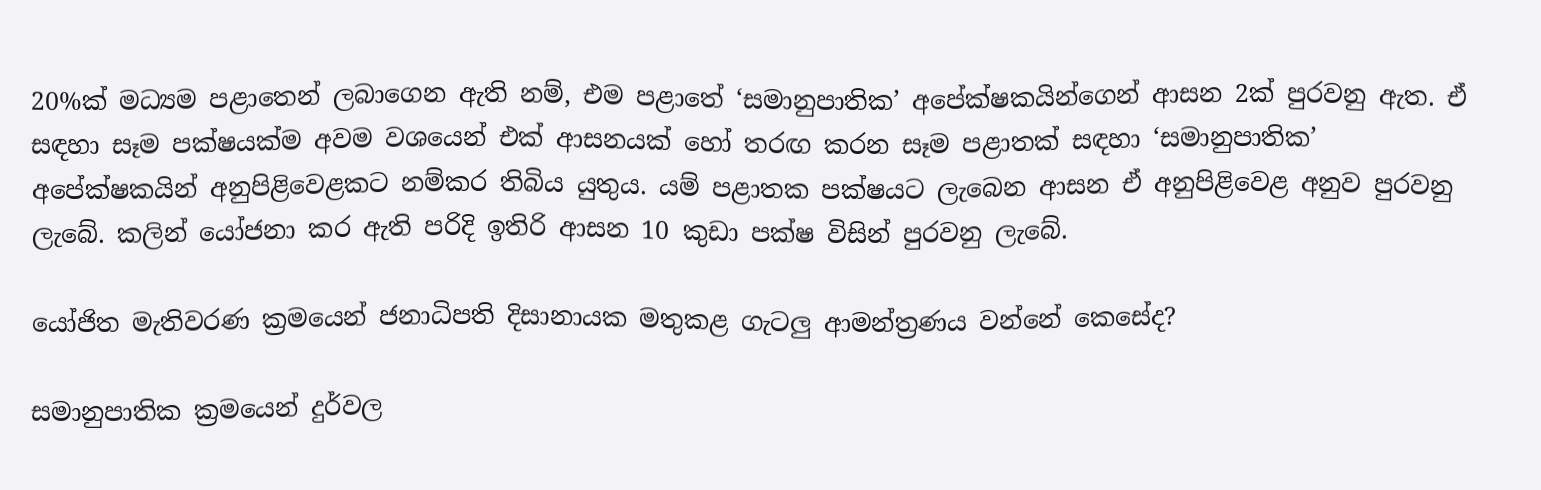20%ක් මධ්‍යම පළාතෙන් ලබාගෙන ඇති නම්, එම පළාතේ ‘සමානුපාතික’ අපේක්ෂකයින්ගෙන් ආසන 2ක් පුරවනු ඇත. ඒ සඳහා සෑම පක්ෂයක්ම අවම වශයෙන් එක් ආසනයක් හෝ තරඟ කරන සෑම පළාතක් සඳහා ‘සමානුපාතික’ අපේක්ෂකයින් අනුපිළිවෙළකට නම්කර තිබිය යුතුය. යම් පළාතක පක්ෂයට ලැබෙන ආසන ඒ අනුපිළිවෙළ අනුව පුරවනු ලැබේ. කලින් යෝජනා කර ඇති පරිදි ඉතිරි ආසන 10 කුඩා පක්ෂ විසින් පුරවනු ලැබේ.

යෝජිත මැතිවරණ ක්‍රමයෙන් ජනාධිපති දිසානායක මතුකළ ගැටලු ආමන්ත්‍රණය වන්නේ කෙසේද?

සමානුපාතික ක්‍රමයෙන් දුර්වල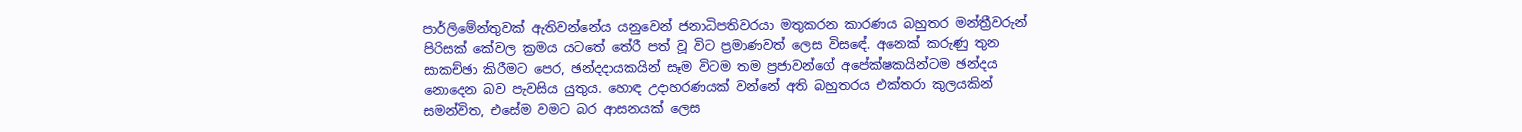පාර්ලිමේන්තුවක් ඇතිවන්නේය යනුවෙන් ජනාධිපතිවරයා මතුකරන කාරණය බහුතර මන්ත්‍රීවරුන් පිරිසක් කේවල ක්‍රමය යටතේ තේරී පත් වූ විට ප්‍රමාණවත් ලෙස විසඳේ. අනෙක් කරුණු තුන සාකච්ඡා කිරීමට පෙර, ඡන්දදායකයින් සෑම විටම තම ප්‍රජාවන්ගේ අපේක්ෂකයින්ටම ඡන්දය නොදෙන බව පැවසිය යුතුය. හොඳ උදාහරණයක් වන්නේ අති බහුතරය එක්තරා කුලයකින් සමන්විත, එසේම වමට බර ආසනයක් ලෙස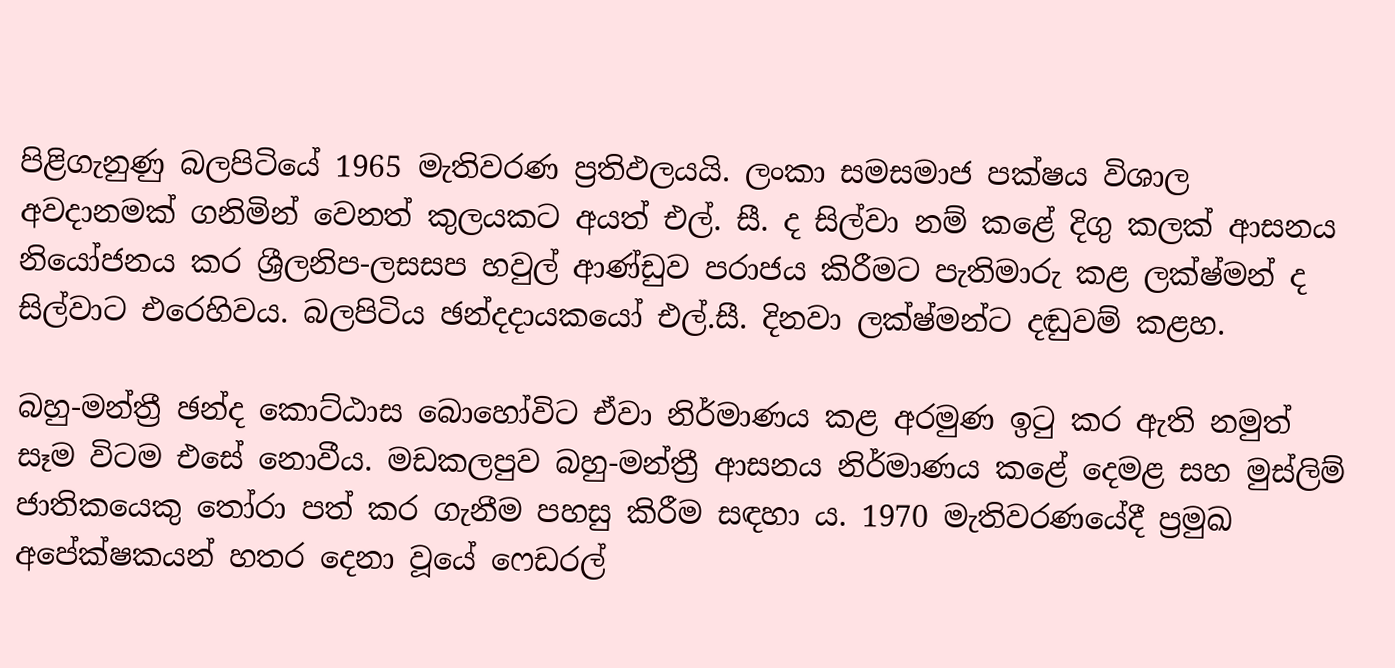පිළිගැනුණු බලපිටියේ 1965 මැතිවරණ ප්‍රතිඵලයයි. ලංකා සමසමාජ පක්ෂය විශාල අවදානමක් ගනිමින් වෙනත් කුලයකට අයත් එල්. සී. ද සිල්වා නම් කළේ දිගු කලක් ආසනය නියෝජනය කර ශ්‍රීලනිප-ලසසප හවුල් ආණ්ඩුව පරාජය කිරීමට පැතිමාරු කළ ලක්ෂ්මන් ද සිල්වාට එරෙහිවය. බලපිටිය ඡන්දදායකයෝ එල්.සී. දිනවා ලක්ෂ්මන්ට දඬුවම් කළහ.

බහු-මන්ත්‍රී ඡන්ද කොට්ඨාස බොහෝවිට ඒවා නිර්මාණය කළ අරමුණ ඉටු කර ඇති නමුත් සෑම විටම එසේ නොවීය. මඩකලපුව බහු-මන්ත්‍රී ආසනය නිර්මාණය කළේ දෙමළ සහ මුස්ලිම් ජාතිකයෙකු තෝරා පත් කර ගැනීම පහසු කිරීම සඳහා ය. 1970 මැතිවරණයේදී ප්‍රමුඛ අපේක්ෂකයන් හතර දෙනා වූයේ ෆෙඩරල්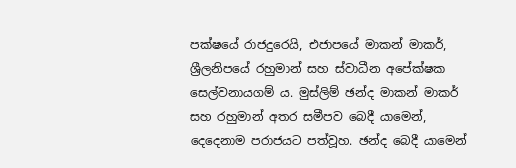පක්ෂයේ රාජදුරෙයි, එජාපයේ මාකන් මාකර්, ශ්‍රීලනිපයේ රහුමාන් සහ ස්වාධීන අපේක්ෂක සෙල්වනායගම් ය. මුස්ලිම් ඡන්ද මාකන් මාකර් සහ රහුමාන් අතර සමීපව බෙදී යාමෙන්, දෙදෙනාම පරාජයට පත්වූහ. ඡන්ද බෙදී යාමෙන්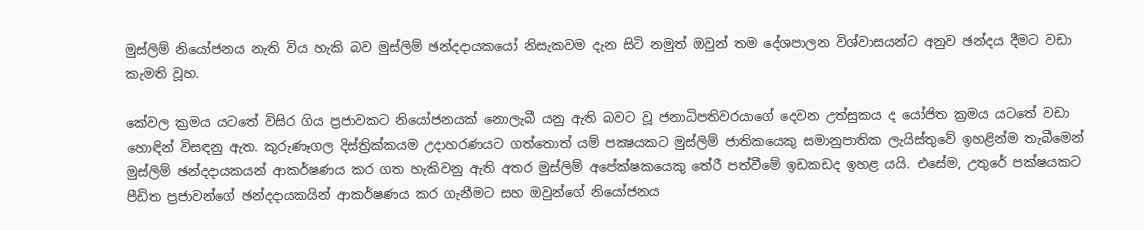මුස්ලිම් නියෝජනය නැති විය හැකි බව මුස්ලිම් ඡන්දදායකයෝ නිසැකවම දැන සිටි නමුත් ඔවුන් තම දේශපාලන විශ්වාසයන්ට අනුව ඡන්දය දීමට වඩා කැමති වූහ.

කේවල ක්‍රමය යටතේ විසිර ගිය ප්‍රජාවකට නියෝජනයක් නොලැබී යනු ඇති බවට වූ ජනාධිපතිවරයාගේ දෙවන උත්සුකය ද යෝජිත ක්‍රමය යටතේ වඩා හොඳින් විසඳනු ඇත. කුරුණෑගල දිස්ත්‍රික්කයම උදාහරණයට ගත්තොත් යම් පක්‍ෂයකට මුස්ලිම් ජාතිකයෙකු සමානුපාතික ලැයිස්තුවේ ඉහළින්ම තැබීමෙන් මුස්ලිම් ඡන්දදායකයන් ආකර්ෂණය කර ගත හැකිවනු ඇති අතර මුස්ලිම් අපේක්ෂකයෙකු තේරී පත්වීමේ ඉඩකඩද ඉහළ යයි. එසේම, උතුරේ පක්ෂයකට පීඩිත ප්‍රජාවන්ගේ ඡන්දදායකයින් ආකර්ෂණය කර ගැනීමට සහ ඔවුන්ගේ නියෝජනය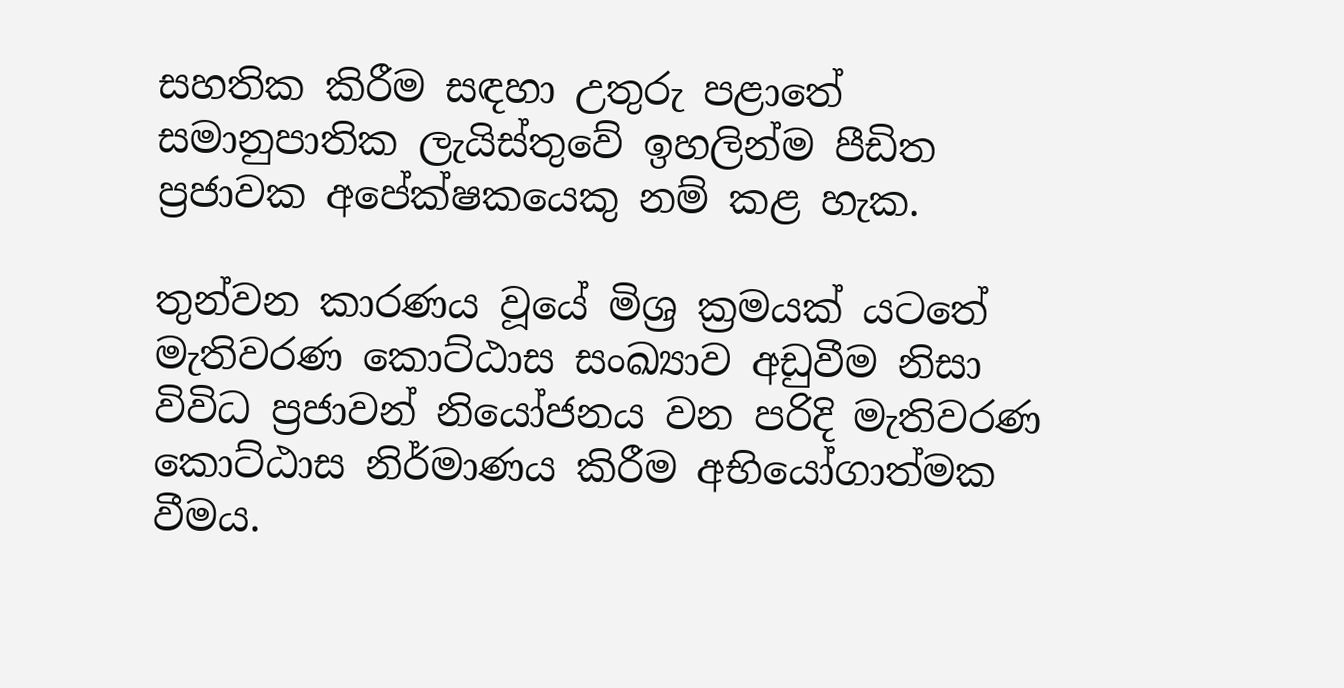සහතික කිරීම සඳහා උතුරු පළාතේ සමානුපාතික ලැයිස්තුවේ ඉහලින්ම පීඩිත ප්‍රජාවක අපේක්ෂකයෙකු නම් කළ හැක.

තුන්වන කාරණය වූයේ මිශ්‍ර ක්‍රමයක් යටතේ මැතිවරණ කොට්ඨාස සංඛ්‍යාව අඩුවීම නිසා විවිධ ප්‍රජාවන් නියෝජනය වන පරිදි මැතිවරණ කොට්ඨාස නිර්මාණය කිරීම අභියෝගාත්මක වීමය.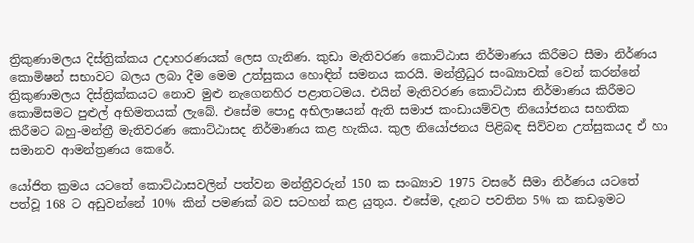ත්‍රිකුණාමලය දිස්ත්‍රික්කය උදාහරණයක් ලෙස ගැනිණ. කුඩා මැතිවරණ කොට්ඨාස නිර්මාණය කිරීමට සීමා නිර්ණය කොමිෂන් සභාවට බලය ලබා දීම මෙම උත්සුකය හොඳින් සමනය කරයි. මන්ත්‍රීධුර සංඛ්‍යාවක් වෙන් කරන්නේ ත්‍රිකුණාමලය දිස්ත්‍රික්කයට නොව මුළු නැගෙනහිර පළාතටමය. එයින් මැතිවරණ කොට්ඨාස නිර්මාණය කිරීමට කොමිසමට පුළුල් අභිමතයක් ලැබේ. එසේම පොදු අභිලාෂයන් ඇති සමාජ කංඩායම්වල නියෝජනය සහතික කිරීමට බහු-මන්ත්‍රී මැතිවරණ කොට්ඨාසද නිර්මාණය කළ හැකිය. කුල නියෝජනය පිළිබඳ සිව්වන උත්සුකයද ඒ හා සමානව ආමන්ත්‍රණය කෙරේ.

යෝජිත ක්‍රමය යටතේ කොට්ඨාසවලින් පත්වන මන්ත්‍රීවරුන් 150 ක සංඛ්‍යාව 1975 වසරේ සීමා නිර්ණය යටතේ පත්වූ 168 ට අඩුවන්නේ 10% කින් පමණක් බව සටහන් කළ යුතුය. එසේම, දැනට පවතින 5% ක කඩඉමට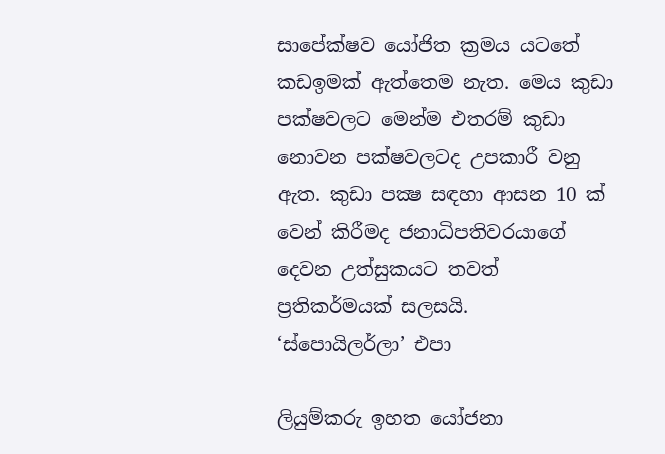සාපේක්ෂව යෝජිත ක්‍රමය යටතේ කඩඉමක් ඇත්තෙම නැත. මෙය කුඩා පක්ෂවලට මෙන්ම එතරම් කුඩා නොවන පක්ෂවලටද උපකාරී වනු ඇත. කුඩා පක්‍ෂ සඳහා ආසන 10 ක් වෙන් කිරීමද ජනාධිපතිවරයාගේ දෙවන උත්සුකයට තවත් ප්‍රතිකර්මයක් සලසයි.
‘ස්පොයිලර්ලා’ එපා

ලියුම්කරු ඉහත යෝජනා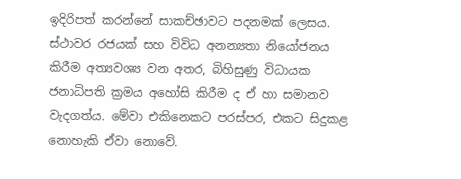ඉදිරිපත් කරන්නේ සාකච්ඡාවට පදනමක් ලෙසය. ස්ථාවර රජයක් සහ විවිධ අනන්‍යතා නියෝජනය කිරීම අත්‍යවශ්‍ය වන අතර, බිහිසුණු විධායක ජනාධිපති ක්‍රමය අහෝසි කිරීම ද ඒ හා සමානව වැදගත්ය. මේවා එකිනෙකට පරස්පර, එකට සිදුකළ නොහැකි ඒවා නොවේ.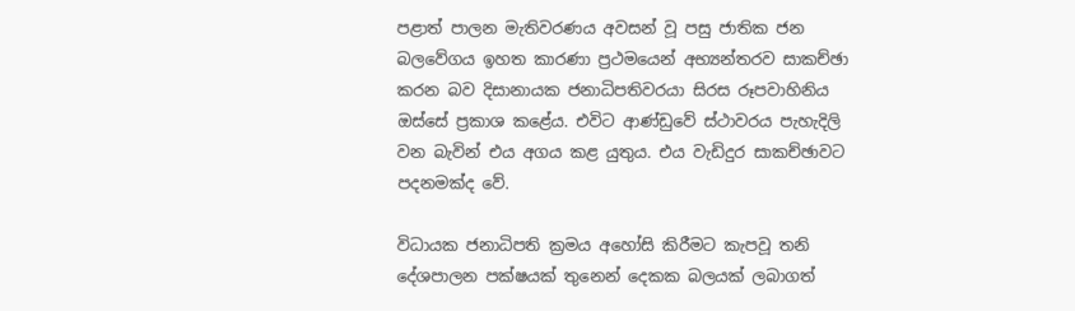පළාත් පාලන මැතිවරණය අවසන් වූ පසු ජාතික ජන බලවේගය ඉහත කාරණා ප්‍රථමයෙන් අභ්‍යන්තරව සාකච්ඡා කරන බව දිසානායක ජනාධිපතිවරයා සිරස රූපවාහිනිය ඔස්සේ ප්‍රකාශ කළේය. එවිට ආණ්ඩුවේ ස්ථාවරය පැහැදිලි වන බැවින් එය අගය කළ යුතුය. එය වැඩිදුර සාකච්ඡාවට පදනමක්ද වේ.

විධායක ජනාධිපති ක්‍රමය අහෝසි කිරීමට කැපවූ තනි දේශපාලන පක්ෂයක් තුනෙන් දෙකක බලයක් ලබාගත්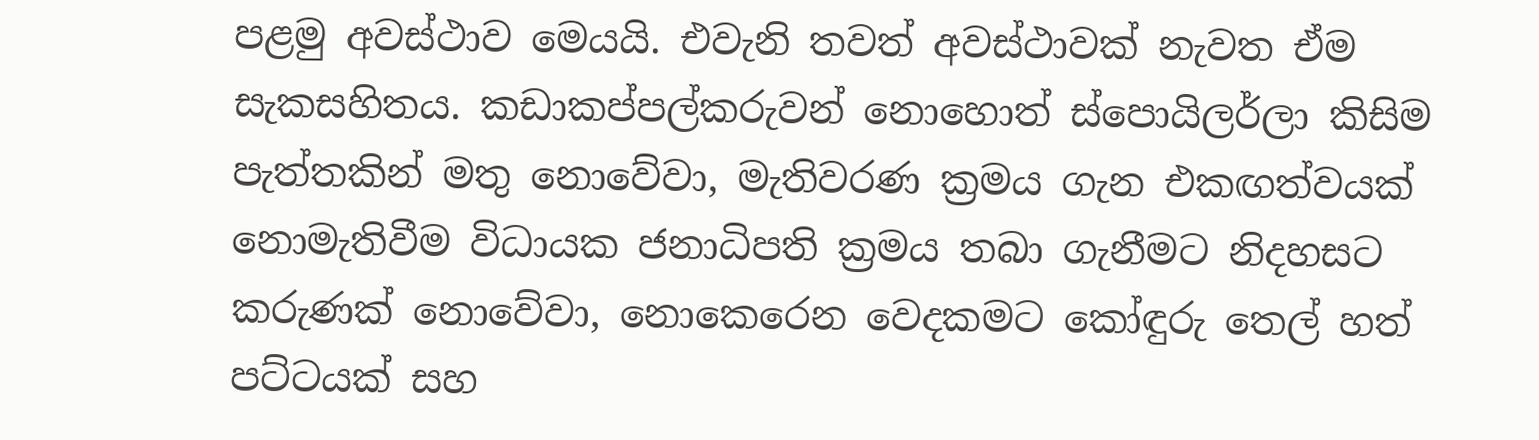පළමු අවස්ථාව මෙයයි. එවැනි තවත් අවස්ථාවක් නැවත ඒම සැකසහිතය. කඩාකප්පල්කරුවන් නොහොත් ස්පොයිලර්ලා කිසිම පැත්තකින් මතු නොවේවා, මැතිවරණ ක්‍රමය ගැන එකඟත්වයක් නොමැතිවීම විධායක ජනාධිපති ක්‍රමය තබා ගැනීමට නිදහසට කරුණක් නොවේවා, නොකෙරෙන වෙදකමට කෝඳුරු තෙල් හත් පට්ටයක් සහ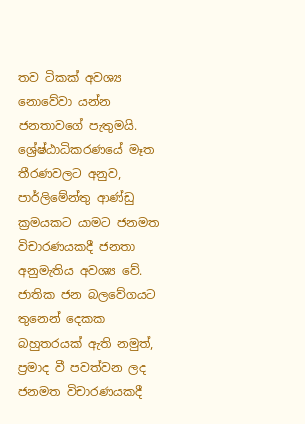තව ටිකක් අවශ්‍ය නොවේවා යන්න ජනතාවගේ පැතුමයි.
ශ්‍රේෂ්ඨාධිකරණයේ මෑත තීරණවලට අනුව, පාර්ලිමේන්තු ආණ්ඩු ක්‍රමයකට යාමට ජනමත විචාරණයකදී ජනතා අනුමැතිය අවශ්‍ය වේ. ජාතික ජන බලවේගයට තුනෙන් දෙකක බහුතරයක් ඇති නමුත්, ප්‍රමාද වී පවත්වන ලද ජනමත විචාරණයකදී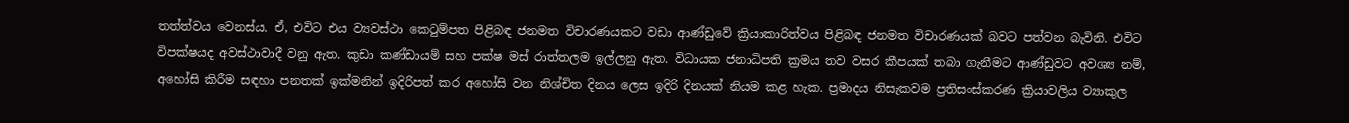තත්ත්වය වෙනස්ය. ඒ, එවිට එය ව්‍යවස්ථා කෙටුම්පත පිළිබඳ ජනමත විචාරණයකට වඩා ආණ්ඩුවේ ක්‍රියාකාරිත්වය පිළිබඳ ජනමත විචාරණයක් බවට පත්වන බැවිනි. එවිට විපක්ෂයද අවස්ථාවාදී වනු ඇත. කුඩා කණ්ඩායම් සහ පක්ෂ මස් රාත්තලම ඉල්ලනු ඇත. විධායක ජනාධිපති ක්‍රමය තව වසර කීපයක් තබා ගැනීමට ආණ්ඩුවට අවශ්‍ය නම්, අහෝසි කිරීම සඳහා පනතක් ඉක්මනින් ඉදිරිපත් කර අහෝසි වන නිශ්චිත දිනය ලෙස ඉදිරි දිනයක් නියම කළ හැක. ප්‍රමාදය නිසැකවම ප්‍රතිසංස්කරණ ක්‍රියාවලිය ව්‍යාකුල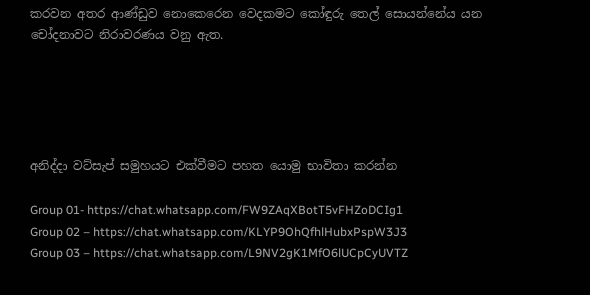කරවන අතර ආණ්ඩුව නොකෙරෙන වෙදකමට කෝඳුරු තෙල් සොයන්නේය යන චෝදනාවට නිරාවරණය වනු ඇත.





අනිද්දා වට්සැප් සමුහයට එක්වීමට පහත යොමු භාවිතා කරන්න

Group 01- https://chat.whatsapp.com/FW9ZAqXBotT5vFHZoDCIg1
Group 02 – https://chat.whatsapp.com/KLYP9OhQfhlHubxPspW3J3
Group 03 – https://chat.whatsapp.com/L9NV2gK1MfO6lUCpCyUVTZ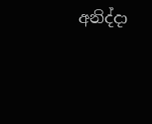අනිද්දා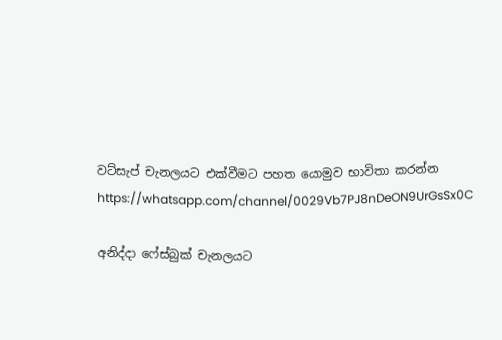වට්සැප් චැනලයට එක්වීමට පහත යොමුව භාවිතා කරන්න
https://whatsapp.com/channel/0029Vb7PJ8nDeON9UrGsSx0C

අනිද්දා ෆේස්බුක් චැනලයට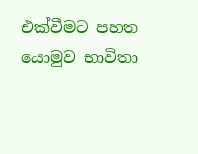එක්වීමට පහත යොමුව භාවිතා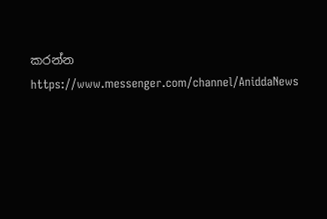කරන්න
https://www.messenger.com/channel/AniddaNews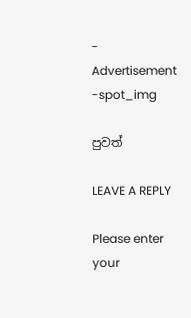- Advertisement -spot_img

පුවත්

LEAVE A REPLY

Please enter your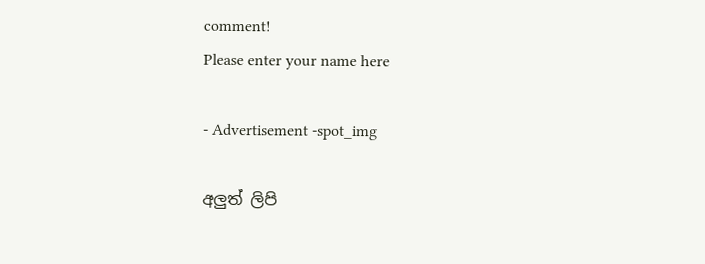comment!
Please enter your name here

- Advertisement -spot_img

අලුත් ලිපි